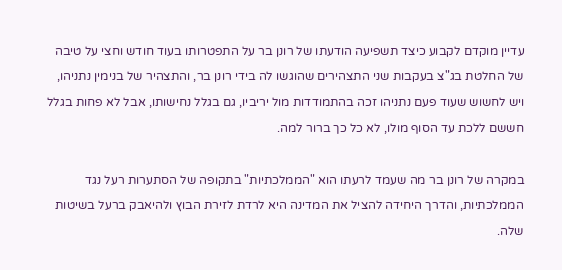עדיין מוקדם לקבוע כיצד תשפיעה הודעתו של רונן בר על התפטרותו בעוד חודש וחצי על טיבה של החלטת בג"צ בעקבות שני התצהירים שהוגשו לה בידי רונן בר, והתצהיר של בנימין נתניהו, ויש לחשוש שעוד פעם נתניהו זכה בהתמודדות מול יריביו, גם בגלל נחישותו, אבל לא פחות בגלל חששם ללכת עד הסוף מולו, לא כל כך ברור למה.

במקרה של רונן בר מה שעמד לרעתו הוא "הממלכתיות" בתקופה של הסתערות רעל נגד הממלכתיות, והדרך היחידה להציל את המדינה היא לרדת לזירת הבוץ ולהיאבק ברעל בשיטות שלה.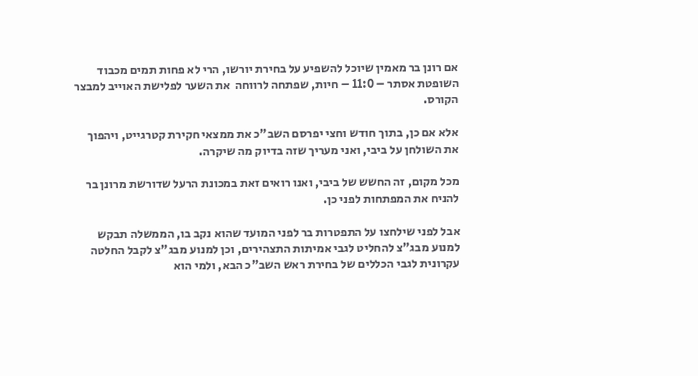אם רונן בר מאמין שיוכל להשפיע על בחירת יורשו, הרי לא פחות תמים מכבוד השופטת אסתר – 11:0 – חיות, שפתחה לרווחה  את השער לפלישת האוייב למבצר הקורס.

אלא אם כן, בתוך חודש וחצי יפרסם השב"כ את ממצאי חקירת קטרגייט, ויהפוך את השולחן על ביבי, ואני מעריך שזה בדיוק מה שיקרה.

מכל מקום, זה החשש של ביבי, ואנו רואים זאת במכונת הרעל שדורשת מרונן בר להניח את המפתחות לפני כן.

אבל לפני שילחצו על התפטרות בר לפני המועד שהוא נקב בו, הממשלה תבקש למנוע מבג"צ להחליט לגבי אמיתות התצהירים, וכן למנוע מבג"צ לקבל החלטה עקרונית לגבי הכללים של בחירת ראש השב"כ הבא, ולמי הוא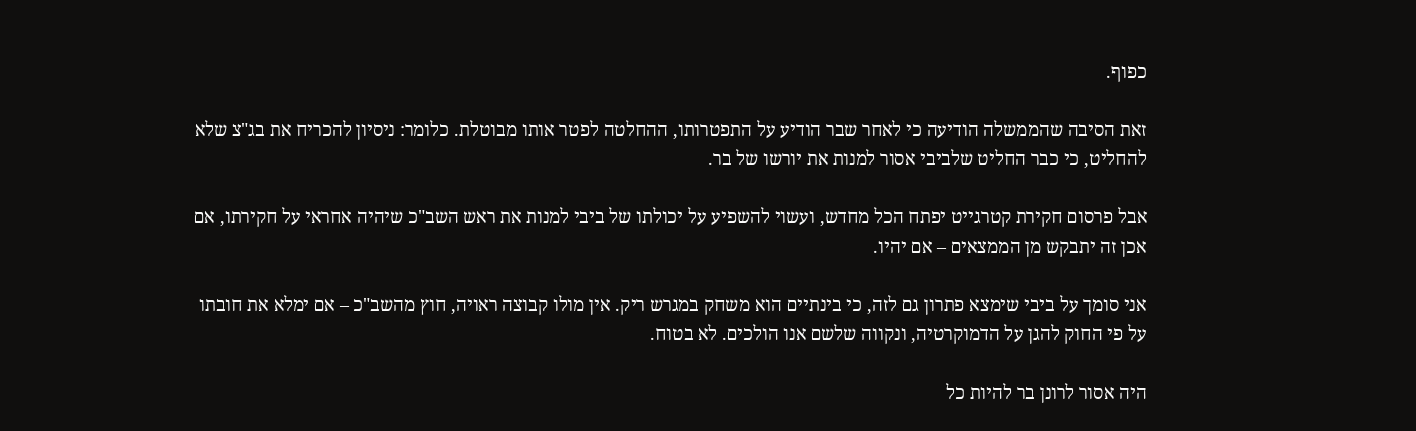כפוף.

זאת הסיבה שהממשלה הודיעה כי לאחר שבר הודיע על התפטרותו, ההחלטה לפטר אותו מבוטלת. כלומר: ניסיון להכריח את בג"צ שלא להחליט, כי כבר החליט שלביבי אסור למנות את יורשו של בר.

אבל פרסום חקירת קטרגייט יפתח הכל מחדש, ועשוי להשפיע על יכולתו של ביבי למנות את ראש השב"כ שיהיה אחראי על חקירתו, אם אכן זה יתבקש מן הממצאים – אם יהיו.

אני סומך על ביבי שימצא פתרון גם לזה, כי בינתיים הוא משחק במגרש ריק. אין מולו קבוצה ראויה, חוץ מהשב"כ – אם ימלא את חובתו על פי החוק להגן על הדמוקרטיה, ונקווה שלשם אנו הולכים. לא בטוח.

היה אסור לרונן בר להיות כל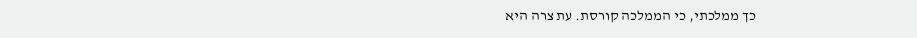כך ממלכתי, כי הממלכה קורסת. עת צרה היא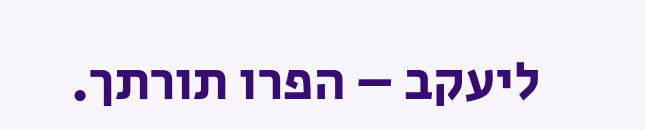ליעקב – הפרו תורתך.